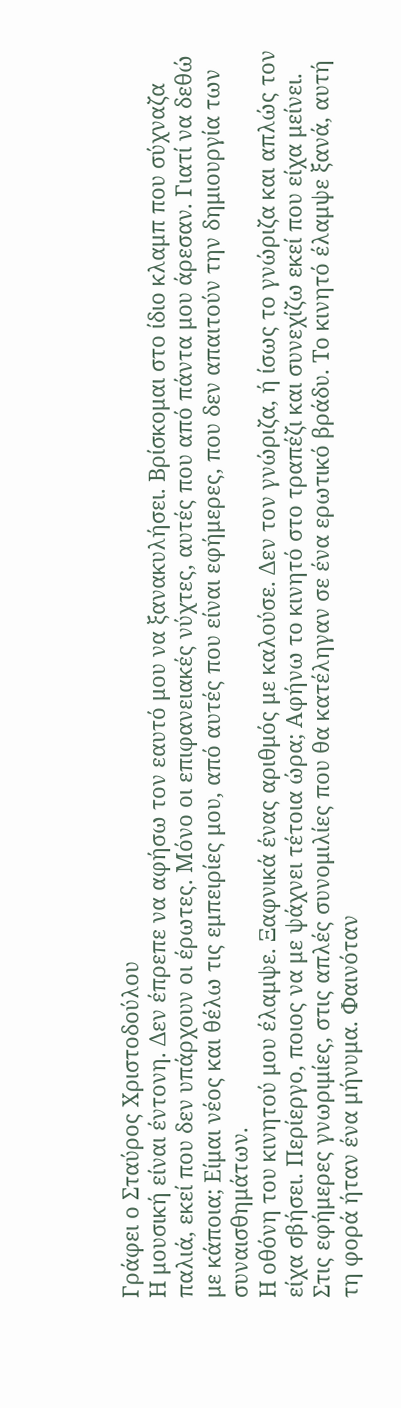Γράφει ο Σταύρος Χριστοδούλου
Η μουσική είναι έντονη. Δεν έπρεπε να αφήσω τον εαυτό μου να ξανακυλήσει. Βρίσκομαι στο ίδιο κλαμπ που σύχναζα παλιά, εκεί που δεν υπάρχουν οι έρωτες. Μόνο οι επιφανειακές νύχτες, αυτές που από πάντα μου άρεσαν. Γιατί να δεθώ με κάποια; Είμαι νέος και θέλω τις εμπειρίες μου, από αυτές που είναι εφήμερες, που δεν απαιτούν την δημιουργία των συναισθημάτων.
Η οθόνη του κινητού μου έλαμψε. Ξαφνικά ένας αριθμός με καλούσε. Δεν τον γνώριζα, ή ίσως το γνώριζα και απλώς τον είχα σβήσει. Περίεργο, ποιος να με ψάχνει τέτοια ώρα; Αφήνω το κινητό στο τραπέζι και συνεχίζω εκεί που είχα μείνει. Στις εφήμερες γνωριμίες, στις απλές συνομιλίες που θα κατέληγαν σε ένα ερωτικό βράδυ. Το κινητό έλαμψε ξανά, αυτή τη φορά ήταν ένα μήνυμα. Φαινόταν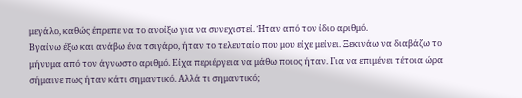μεγάλο, καθώς έπρεπε να το ανοίξω για να συνεχιστεί. Ήταν από τον ίδιο αριθμό.
Βγαίνω έξω και ανάβω ένα τσιγάρο, ήταν το τελευταίο που μου είχε μείνει. Ξεκινάω να διαβάζω το μήνυμα από τον άγνωστο αριθμό. Είχα περιέργεια να μάθω ποιος ήταν. Για να επιμένει τέτοια ώρα σήμαινε πως ήταν κάτι σημαντικό. Αλλά τι σημαντικό;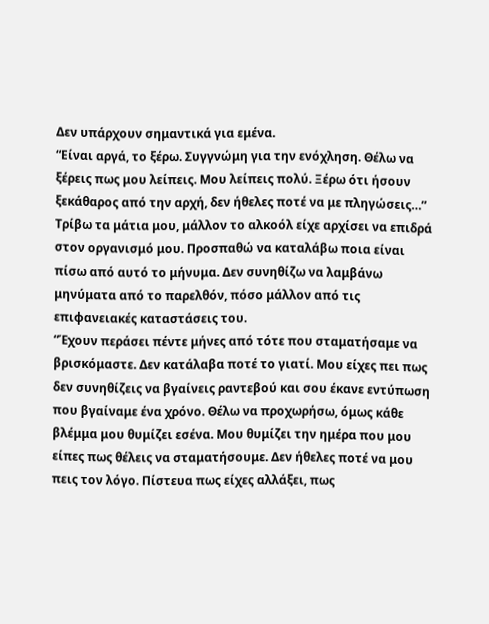Δεν υπάρχουν σημαντικά για εμένα.
“Είναι αργά, το ξέρω. Συγγνώμη για την ενόχληση. Θέλω να ξέρεις πως μου λείπεις. Μου λείπεις πολύ. Ξέρω ότι ήσουν ξεκάθαρος από την αρχή, δεν ήθελες ποτέ να με πληγώσεις…”
Τρίβω τα μάτια μου, μάλλον το αλκοόλ είχε αρχίσει να επιδρά στον οργανισμό μου. Προσπαθώ να καταλάβω ποια είναι πίσω από αυτό το μήνυμα. Δεν συνηθίζω να λαμβάνω μηνύματα από το παρελθόν, πόσο μάλλον από τις επιφανειακές καταστάσεις του.
“Έχουν περάσει πέντε μήνες από τότε που σταματήσαμε να βρισκόμαστε. Δεν κατάλαβα ποτέ το γιατί. Μου είχες πει πως δεν συνηθίζεις να βγαίνεις ραντεβού και σου έκανε εντύπωση που βγαίναμε ένα χρόνο. Θέλω να προχωρήσω, όμως κάθε βλέμμα μου θυμίζει εσένα. Μου θυμίζει την ημέρα που μου είπες πως θέλεις να σταματήσουμε. Δεν ήθελες ποτέ να μου πεις τον λόγο. Πίστευα πως είχες αλλάξει, πως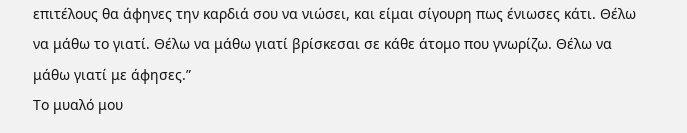επιτέλους θα άφηνες την καρδιά σου να νιώσει, και είμαι σίγουρη πως ένιωσες κάτι. Θέλω να μάθω το γιατί. Θέλω να μάθω γιατί βρίσκεσαι σε κάθε άτομο που γνωρίζω. Θέλω να μάθω γιατί με άφησες.”
Το μυαλό μου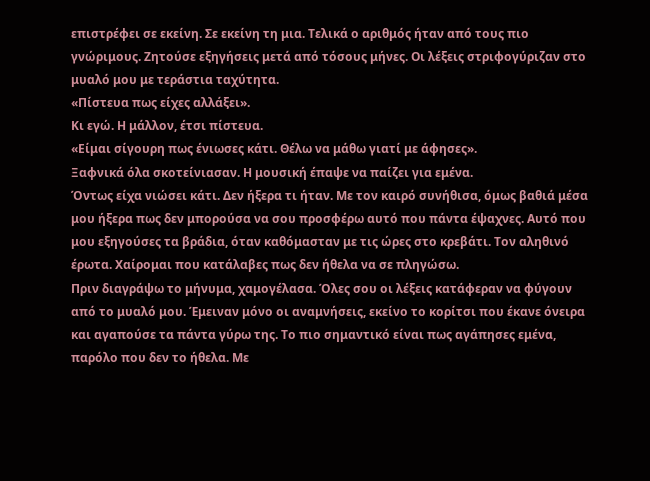επιστρέφει σε εκείνη. Σε εκείνη τη μια. Τελικά ο αριθμός ήταν από τους πιο γνώριμους. Ζητούσε εξηγήσεις μετά από τόσους μήνες. Οι λέξεις στριφογύριζαν στο μυαλό μου με τεράστια ταχύτητα.
«Πίστευα πως είχες αλλάξει».
Κι εγώ. Η μάλλον, έτσι πίστευα.
«Είμαι σίγουρη πως ένιωσες κάτι. Θέλω να μάθω γιατί με άφησες».
Ξαφνικά όλα σκοτείνιασαν. Η μουσική έπαψε να παίζει για εμένα.
Όντως είχα νιώσει κάτι. Δεν ήξερα τι ήταν. Με τον καιρό συνήθισα, όμως βαθιά μέσα μου ήξερα πως δεν μπορούσα να σου προσφέρω αυτό που πάντα έψαχνες. Αυτό που μου εξηγούσες τα βράδια, όταν καθόμασταν με τις ώρες στο κρεβάτι. Τον αληθινό έρωτα. Χαίρομαι που κατάλαβες πως δεν ήθελα να σε πληγώσω.
Πριν διαγράψω το μήνυμα, χαμογέλασα. Όλες σου οι λέξεις κατάφεραν να φύγουν από το μυαλό μου. Έμειναν μόνο οι αναμνήσεις, εκείνο το κορίτσι που έκανε όνειρα και αγαπούσε τα πάντα γύρω της. Το πιο σημαντικό είναι πως αγάπησες εμένα, παρόλο που δεν το ήθελα. Με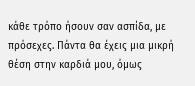κάθε τρόπο ήσουν σαν ασπίδα, με πρόσεχες. Πάντα θα έχεις μια μικρή θέση στην καρδιά μου, όμως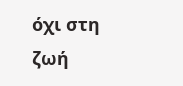όχι στη ζωή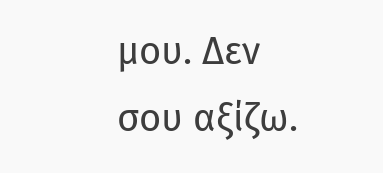μου. Δεν σου αξίζω.